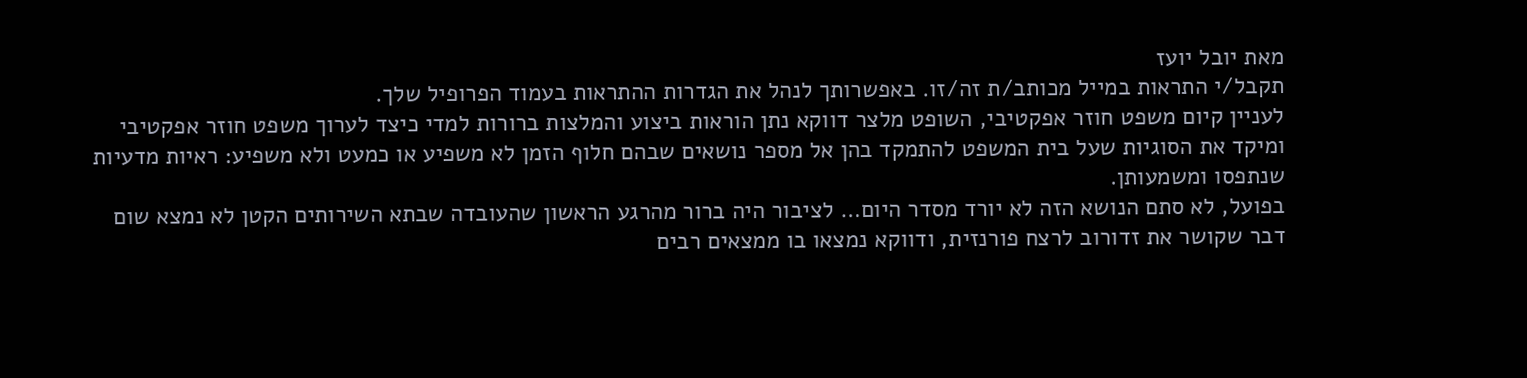מאת יובל יועז
תקבל/י התראות במייל מכותב/ת זה/זו. באפשרותך לנהל את הגדרות ההתראות בעמוד הפרופיל שלך.
לעניין קיום משפט חוזר אפקטיבי, השופט מלצר דווקא נתן הוראות ביצוע והמלצות ברורות למדי כיצד לערוך משפט חוזר אפקטיבי ומיקד את הסוגיות שעל בית המשפט להתמקד בהן אל מספר נושאים שבהם חלוף הזמן לא משפיע או כמעט ולא משפיע: ראיות מדעיות שנתפסו ומשמעותן.
בפועל, לא סתם הנושא הזה לא יורד מסדר היום… לציבור היה ברור מהרגע הראשון שהעובדה שבתא השירותים הקטן לא נמצא שום דבר שקושר את זדורוב לרצח פורנזית, ודווקא נמצאו בו ממצאים רבים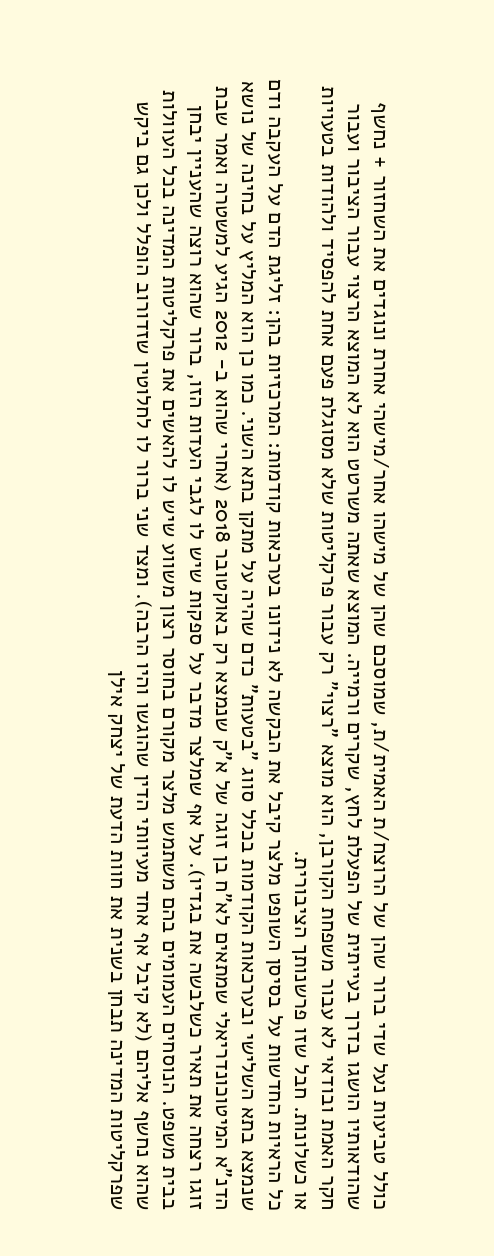כולל טביעות נעל שדי ברור שהן של הרוצח/ת האמית/ת, שמוסכם שהן של מישהו אחר/מישהי אחרת ונוגדים את השחזור + נחשף שהודאותיו הושגו בדרך בעייתית של הפעלת לחץ, שקרים ורמייה. המוצא שאתה משרטט הוא לא המוצא הרצוי עבור הציבור ועבור חקר האמת ובודאי לא עבור משפחת הקורבן, הוא מוצא "רצוי" רק עבור פרקליטות שלא מסוגלת פעם אחת להפסיד ולהודות בטעויות או כשלונות. חבל שזו פרשנותך הציבורית.
כל הראיות החדשות על בסיסן השופט מלצר קיבל את הבקשה לא נידונו בערכאות קודמות: המרכזיות בהן: זליגת הדם על העקבה ודם שנמצא בתא השלישי ובערכאות הקודמות בכלל סווג "בטעות" כדם שהיה על מתקן בתא השני. כמו כן הוא המליץ על בחינה של נושא הדנ"א המיטוכונדריאלי שמתאים לא"ח בן זוגה של א"ק שנמצא רק באוקטובר 2018 (אחרי שהוא ב- 2012 הגיע למשטרה ואמר שבת זוגו רצחה את תאיר כשלבשה את בגדיו). על אף שמלצר מדבר על ספקות שיש לו לגבי העדות הזו, ברור שהוא רוצה שהעניין יבחן בבית משפט. הנוסחים העמומים בהם משתמש מלצר מקורם בחוסר רצון משווע שיש לו להאשים את פרקליטות המדינה בכל העוולות שהוא נחשף אליהם (לא קיבל אף אחד מעיוותי הדין שהוגשו והיו הרבה). ומצד שני ברור לו לחלוטין שזדורוב הופלל ולכן גם ביקש שפרקליטות המדינה תבחן בשנית את חוות הדעת של יצחק אילן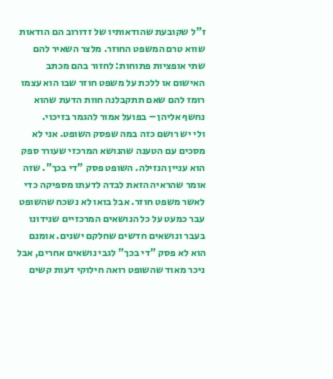ז"ל שקובעת שהודאותיו של זדורוב הם הודאות שווא טרם המשפט החוזר. מלצר השאיר להם שתי אופציות פתוחות: לחזור בהם מכתב האישום או ללכת על משפט חוזר שבו הוא עצמו רומז להם שאם תתקבלנה חוות הדעת שהוא נחשף אליהן – בפועל אמור להגמר בזיכוי.
ולי יש רושם כזה במה שפסק השופט. אני לא מסכים עם הטענה שהנושא המרכזי שעורר ספק הוא עניין הנזילה. השופט פסק "די בכך". שזה אומר שהראיה הזאת לבדה לדעתו מספיקה כדי לאשר משפט חוזר. אבל בואו לא נשכח שהשופט עבר כמעט על כל הנושאים המרכזיים שנידונו בעבר ונושאים חדשים שחלקם ישנים. אומנם הוא לא פסק "די בכך" לגבי נושאים אחרים, אבל ניכר מאוד שהשופט רואה חילוקי דעות קשים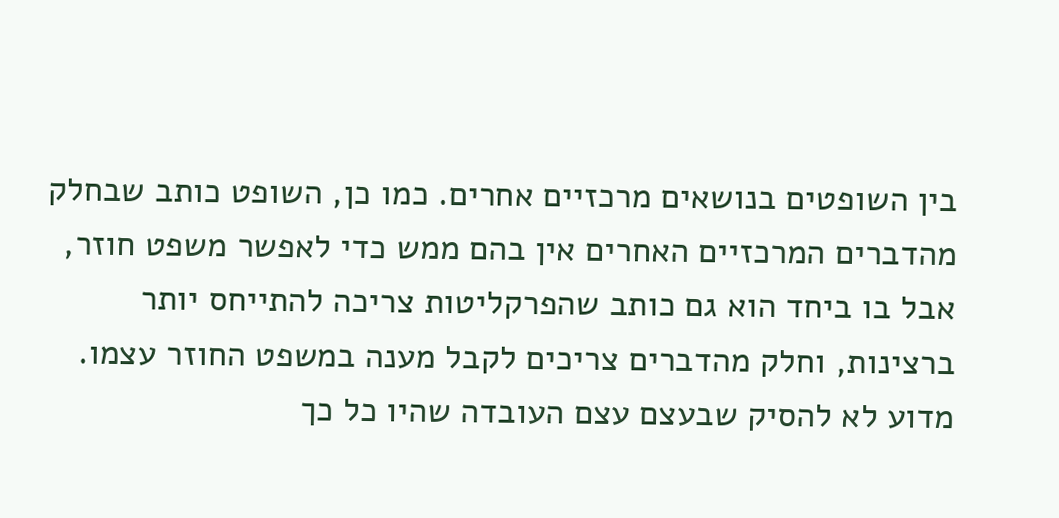בין השופטים בנושאים מרכזיים אחרים. כמו כן, השופט כותב שבחלק מהדברים המרכזיים האחרים אין בהם ממש כדי לאפשר משפט חוזר, אבל בו ביחד הוא גם כותב שהפרקליטות צריכה להתייחס יותר ברצינות, וחלק מהדברים צריכים לקבל מענה במשפט החוזר עצמו. מדוע לא להסיק שבעצם עצם העובדה שהיו כל כך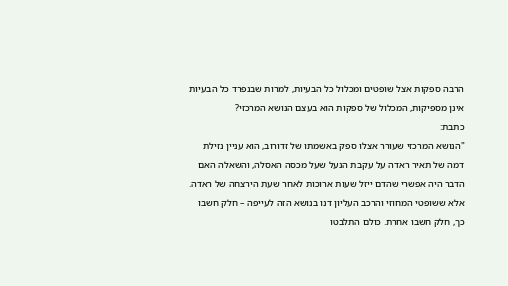הרבה ספקות אצל שופטים ומכלול כל הבעיות, למרות שבנפרד כל הבעיות אינן מספיקות, המכלול של ספקות הוא בעצם הנושא המרכזי?
כתבת:
"הנושא המרכזי שעורר אצלו ספק באשמתו של זדורוב, הוא עניין נזילת דמה של תאיר ראדה על עקבת הנעל שעל מכסה האסלה, והשאלה האם הדבר היה אפשרי שהדם ייזל שעות ארוכות לאחר שעת הירצחה של ראדה.
אלא ששופטי המחוזי והרכב העליון דנו בנושא הזה לעייפה – חלק חשבו כך, חלק חשבו אחרת. כולם התלבטו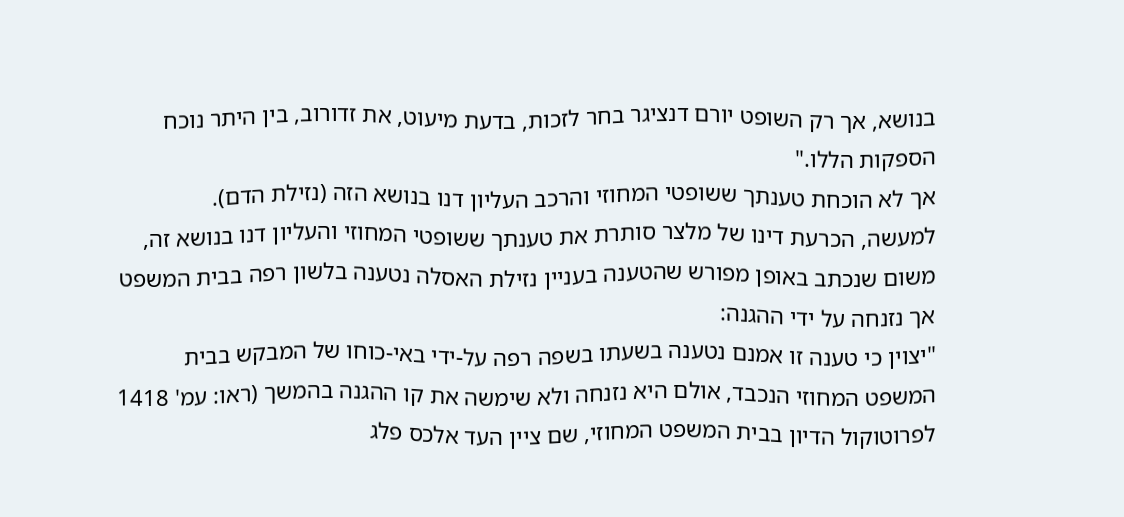בנושא, אך רק השופט יורם דנציגר בחר לזכות, בדעת מיעוט, את זדורוב, בין היתר נוכח הספקות הללו."
אך לא הוכחת טענתך ששופטי המחוזי והרכב העליון דנו בנושא הזה (נזילת הדם).
למעשה, הכרעת דינו של מלצר סותרת את טענתך ששופטי המחוזי והעליון דנו בנושא זה, משום שנכתב באופן מפורש שהטענה בעניין נזילת האסלה נטענה בלשון רפה בבית המשפט אך נזנחה על ידי ההגנה:
"יצוין כי טענה זו אמנם נטענה בשעתו בשפה רפה על-ידי באי-כוחו של המבקש בבית המשפט המחוזי הנכבד, אולם היא נזנחה ולא שימשה את קו ההגנה בהמשך (ראו: עמ' 1418 לפרוטוקול הדיון בבית המשפט המחוזי, שם ציין העד אלכס פלג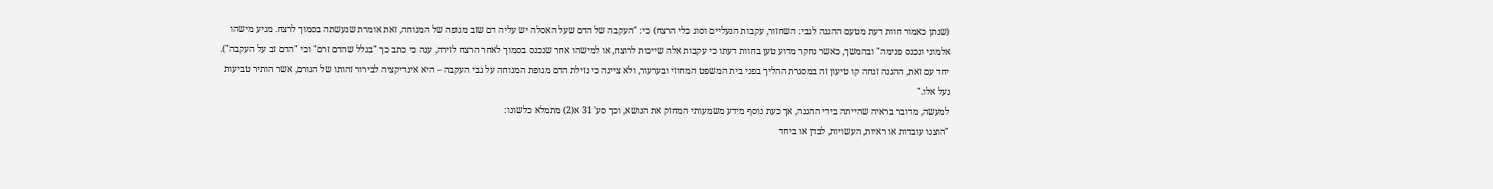(שנתן כאמור חוות דעת מטעם ההגנה לגבי: השחזור, עקבות הנעליים וסוג כלי הרצח) כי: "העקבה של הדם שעל האסלה יש עליה דם שזב מגופה של המנוחה, זאת אומרת שנעשתה בסמוך לרצח. מגיע מישהו אלמוני ונכנס פנימה" ובהמשך, כאשר נחקר מדוע טען בחוות דעתו כי עקבות אלה שייכות לרוצח, או למישהו אחר שנכנס בסמוך לאחר הרצח לזירה, ענה כי כתב כך "בגלל שהדם זרם" וכי "הדם זב על העקבה"). יחד עם זאת, ההגנה זנחה קו טיעון זה במסגרת ההליך בפני בית המשפט המחוזי ובערעור, ולא ציינה כי נזילת הדם מגופת המנוחה על גבי העקבה – היא אינדיקציה לבירור זהותו של הגורם, אשר הותיר טביעות נעל אלו."
למעשה, מדובר בראיה שהייתה בידי ההגנה, אך כעת נוסף מידע משמעותי המחזק את הנושא, וכך סע' 31 א(2) מתמלא כלשונו:
"הוצגו עובדות או ראיות, העשויות, לבדן או ביחד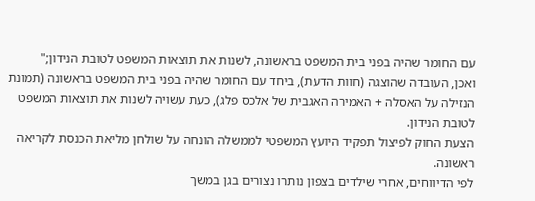עם החומר שהיה בפני בית המשפט בראשונה, לשנות את תוצאות המשפט לטובת הנידון;"
ואכן, העובדה שהוצגה (חוות הדעת), ביחד עם החומר שהיה בפני בית המשפט בראשונה (תמונת הנזילה על האסלה + האמירה האגבית של אלכס פלג), כעת עשויה לשנות את תוצאות המשפט לטובת הנידון.
הצעת החוק לפיצול תפקיד היועץ המשפטי לממשלה הונחה על שולחן מליאת הכנסת לקריאה ראשונה.
לפי הדיווחים, אחרי שילדים בצפון נותרו נצורים בגן במשך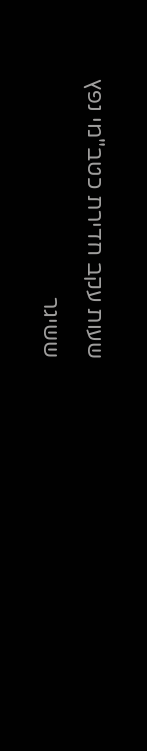שעות עקב חדירת כטב"מי נפץ ששיגר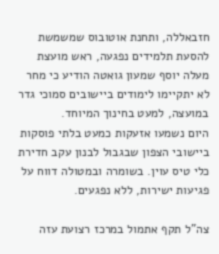חזבאללה, ותחנת אוטובוס שמשמשת להסעת תלמידים נפגעה, ראש מועצת מעלה יוסף שמעון גואטה הודיע כי מחר לא יתקיימו לימודים ביישובים סמוכי גדר במועצה, למעט בחינוך המיוחד.
היום נשמעו אזעקות כמעט בלתי פוסקות ביישובי הצפון שבגבול לבנון עקב חדירת כלי טיס עוין. בשומרה ובמטולה דווח על פגיעות ישירות, ללא נפגעים.

צה"ל תקף אתמול במרכז רצועת עזה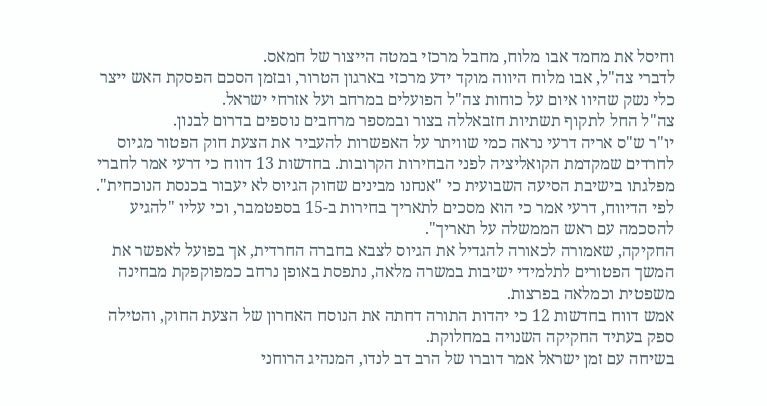וחיסל את מחמד אבו מלוח, מחבל מרכזי במטה הייצור של חמאס.
לדברי צה"ל, אבו מלוח היווה מוקד ידע מרכזי בארגון הטרור, ובזמן הסכם הפסקת האש ייצר כלי נשק שהיוו איום על כוחות צה"ל הפועלים במרחב ועל אזרחי ישראל.
צה"ל החל לתקוף תשתיות חזבאללה בצור ובמספר מרחבים נוספים בדרום לבנון.
יו"ר ש"ס אריה דרעי נראה כמי שוויתר על האפשרות להעביר את הצעת חוק הפטור מגיוס לחרדים שמקדמת הקואליציה לפני הבחירות הקרובות. בחדשות 13 דווח כי דרעי אמר לחברי מפלגתו בישיבת הסיעה השבועית כי "אנחנו מבינים שחוק הגיוס לא יעבור בכנסת הנוכחית".
לפי הדיווח, דרעי אמר כי הוא מסכים לתאריך בחירות ב-15 בספטמבר, וכי עליו "להגיע להסכמה עם ראש הממשלה על תאריך".
החקיקה, שאמורה לכאורה להגדיל את הגיוס לצבא בחברה החרדית, אך בפועל לאפשר את המשך הפטורים לתלמידי ישיבות במשרה מלאה, נתפסת באופן נרחב כמפוקפקת מבחינה משפטית וכמלאה בפרצות.
אמש דווח בחדשות 12 כי יהדות התורה דחתה את הנוסח האחרון של הצעת החוק, והטילה ספק בעתיד החקיקה השנויה במחלוקת.
בשיחה עם זמן ישראל אמר דוברו של הרב דב לנדו, המנהיג הרוחני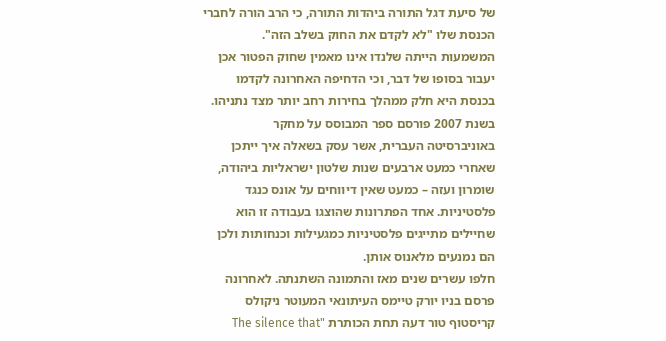של סיעת דגל התורה ביהדות התורה, כי הרב הורה לחברי הכנסת שלו "לא לקדם את החוק בשלב הזה".
המשמעות הייתה שלנדו אינו מאמין שחוק הפטור אכן יעבור בסופו של דבר, וכי הדחיפה האחרונה לקדמו בכנסת היא חלק ממהלך בחירות רחב יותר מצד נתניהו.
בשנת 2007 פורסם ספר המבוסס על מחקר באוניברסיטה העברית, אשר עסק בשאלה איך ייתכן שאחרי כמעט ארבעים שנות שלטון ישראליות ביהודה, שומרון ועזה – כמעט שאין דיווחים על אונס כנגד פלסטיניות. אחד הפתרונות שהוצגו בעבודה זו הוא שחיילים מתייגים פלסטיניות כמגעילות וכנחותות ולכן הם נמנעים מלאנוס אותן.
חלפו עשרים שנים מאז והתמונה השתנתה. לאחרונה פרסם בניו יורק טיימס העיתונאי המעוטר ניקולס קריסטוף טור דעה תחת הכותרת "The silence that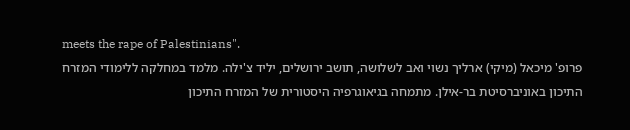meets the rape of Palestinians".
פרופ' מיכאל (מיקי) ארליך נשוי ואב לשלושה, תושב ירושלים, יליד צ'ילה. מלמד במחלקה ללימודי המזרח התיכון באוניברסיטת בר-אילן. מתמחה בגיאוגרפיה היסטורית של המזרח התיכון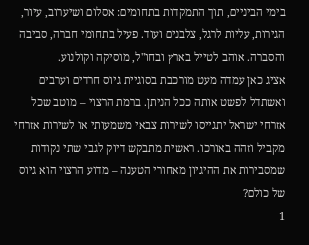בימי הביניים, תוך התמקדות בתחומים: אסלום ושיערוב, עיור, הגירות, עליות לרגל, צלבנים ועוד. פעיל בתחומי חברה, סביבה והסברה. אוהב לטייל בארץ ובחו"ל, מוסיקה וקולנוע.
אציג כאן עמדה מעט מורכבת בסוגיית גיוס חרדים וערבים ואשתדל לפשט אותה ככל הניתן. ברמת הרצוי – מוטב שכל אזרחי ישראל יתגייסו לשירות צבאי משמעותי או לשירות אזרחי מקביל וזהה באורכו. ראשית מתבקש דיוק לגבי שתי נקודות שמסבירות את ההיגיון מאחורי הטענה – מדוע הרצוי הוא גיוס של כולם?
1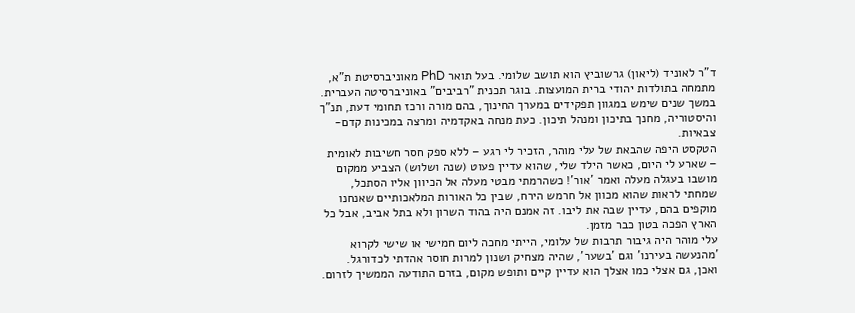ד"ר לאוניד (ליאון) גרשוביץ הוא תושב שלומי. בעל תואר PhD מאוניברסיטת ת"א, מתמחה בתולדות יהודי ברית המועצות. בוגר תכנית "רביבים" באוניברסיטה העברית. במשך שנים שימש במגוון תפקידים במערך החינוך, בהם מורה ורכז תחומי דעת, תנ"ך והיסטוריה, מחנך בתיכון ומנהל תיכון. כעת מנחה באקדמיה ומרצה במכינות קדם-צבאיות.
הטקסט היפה שהבאת של עלי מוהר, הזכיר לי רגע – ללא ספק חסר חשיבות לאומית – שארע לי היום, כאשר הילד שלי, שהוא עדיין פעוט (שנה ושלוש) הצביע ממקום מושבו בעגלה מעלה ואמר 'אור'! כשהרמתי מבטי מעלה אל הכיוון אליו הסתכל, שמחתי לראות שהוא מכוון אל חרמש הירח, שבין כל האורות המלאכותיים שאנחנו מוקפים בהם, עדיין שבה את ליבו. זה אמנם היה בהוד השרון ולא בתל אביב, אבל כל הארץ הפכה בטון כבר מזמן.
עלי מוהר היה גיבור תרבות של עלומי, הייתי מחכה ליום חמישי או שישי לקרוא 'מהנעשה בעירנו' וגם 'בשער', שהיה מצחיק ושנון למרות חוסר אהדתי לכדורגל. ואכן, גם אצלי כמו אצלך הוא עדיין קיים ותופש מקום, בזרם התודעה הממשיך לזרום.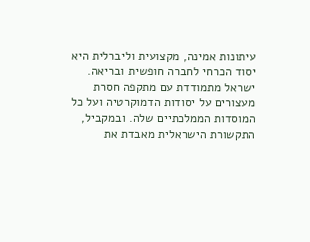עיתונות אמינה, מקצועית וליברלית היא יסוד הכרחי לחברה חופשית ובריאה.
ישראל מתמודדת עם מתקפה חסרת מעצורים על יסודות הדמוקרטיה ועל כל המוסדות הממלכתיים שלה. ובמקביל, התקשורת הישראלית מאבדת את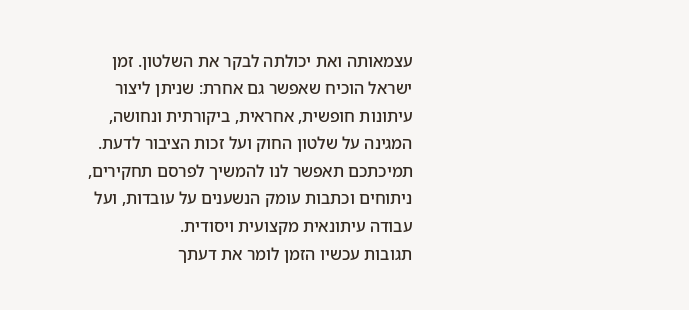עצמאותה ואת יכולתה לבקר את השלטון. זמן ישראל הוכיח שאפשר גם אחרת: שניתן ליצור עיתונות חופשית, אחראית, ביקורתית ונחושה, המגינה על שלטון החוק ועל זכות הציבור לדעת.
תמיכתכם תאפשר לנו להמשיך לפרסם תחקירים, ניתוחים וכתבות עומק הנשענים על עובדות, ועל עבודה עיתונאית מקצועית ויסודית.
תגובות עכשיו הזמן לומר את דעתך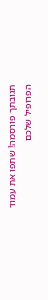תגובתך פורסמה! שתפו את עמוד הפרופיל שלכם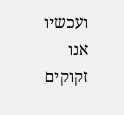ועכשיו אנו זקוקים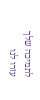לתמיכה שלך עזרו לנו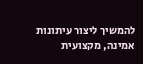להמשיך ליצור עיתונות אמינה, מקצועית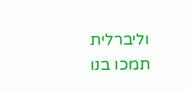וליברלית
תמכו בנו